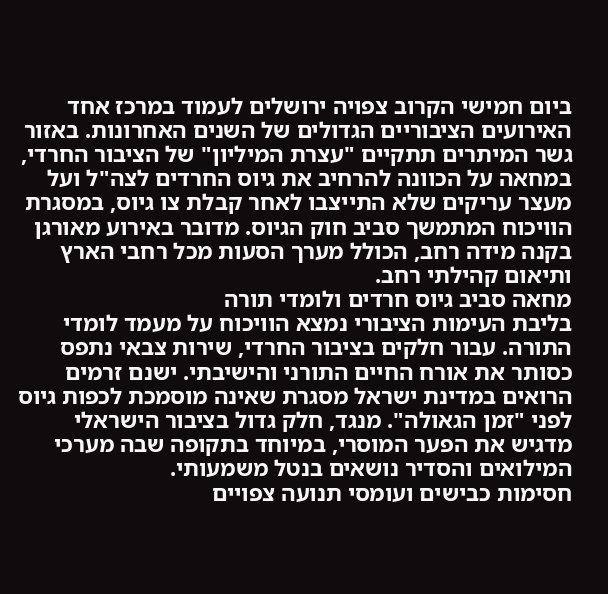ביום חמישי הקרוב צפויה ירושלים לעמוד במרכז אחד האירועים הציבוריים הגדולים של השנים האחרונות. באזור גשר המיתרים תתקיים "עצרת המיליון" של הציבור החרדי, במחאה על הכוונה להרחיב את גיוס החרדים לצה"ל ועל מעצר עריקים שלא התייצבו לאחר קבלת צו גיוס, במסגרת הוויכוח המתמשך סביב חוק הגיוס. מדובר באירוע מאורגן בקנה מידה רחב, הכולל מערך הסעות מכל רחבי הארץ ותיאום קהילתי רחב.
מחאה סביב גיוס חרדים ולומדי תורה
בליבת העימות הציבורי נמצא הוויכוח על מעמד לומדי התורה. עבור חלקים בציבור החרדי, שירות צבאי נתפס כסותר את אורח החיים התורני והישיבתי. ישנם זרמים הרואים במדינת ישראל מסגרת שאינה מוסמכת לכפות גיוס לפני "זמן הגאולה". מנגד, חלק גדול בציבור הישראלי מדגיש את הפער המוסרי, במיוחד בתקופה שבה מערכי המילואים והסדיר נושאים בנטל משמעותי.
חסימות כבישים ועומסי תנועה צפויים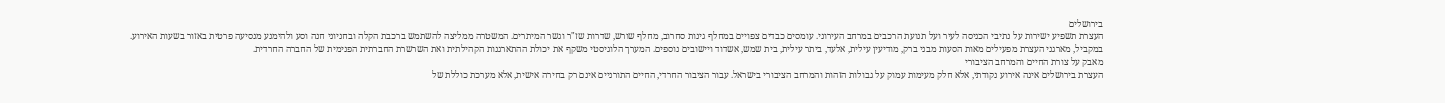בירושלים
העצרת תשפיע ישירות על נתיבי הכניסה לעיר ועל תנועת הרכבים במרחב העירוני. עומסים כבדים צפויים במחלף גינות סחרוב, מחלף שורש, שדרות שז"ר וגשר המיתרים. המשטרה ממליצה להשתמש ברכבת הקלה ובחניוני חנה וסע ולהימנע מנסיעה פרטית באזור בשעות האירוע.
במקביל, מארגני העצרת מפעילים מאות הסעות מבני ברק, מודיעין עילית, אלעד, ביתר עילית, בית שמש, אשדוד ויישובים נוספים. המערך הלוגיסטי משקף את יכולת ההתארגנות הקהילתית ואת השרשרת החברתית הפנימית של החברה החרדית.
מאבק על צורת החיים והמרחב הציבורי
העצרת בירושלים אינה אירוע נקודתי, אלא חלק מעימות עמוק על גבולות הזהות והמרחב הציבורי בישראל. עבור הציבור החרדי, החיים התורניים אינם רק בחירה אישית, אלא מערכת כוללת של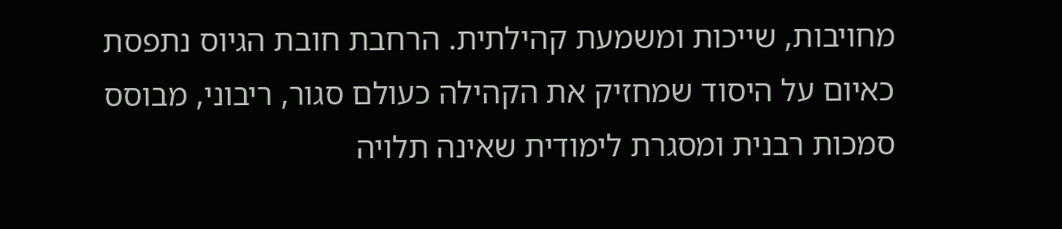מחויבות, שייכות ומשמעת קהילתית. הרחבת חובת הגיוס נתפסת כאיום על היסוד שמחזיק את הקהילה כעולם סגור, ריבוני, מבוסס סמכות רבנית ומסגרת לימודית שאינה תלויה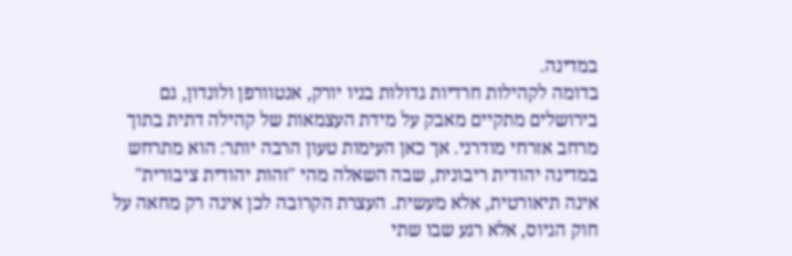במדינה.
בדומה לקהילות חרדיות גדולות בניו יורק, אנטוורפן ולונדון, גם בירושלים מתקיים מאבק על מידת העצמאות של קהילה דתית בתוך מרחב אזרחי מודרני. אך כאן העימות טעון הרבה יותר: הוא מתרחש במדינה יהודית ריבונית, שבה השאלה מהי "זהות יהודית ציבורית" אינה תיאורטית, אלא מעשית. העצרת הקרובה לכן אינה רק מחאה על חוק הגיוס, אלא רגע שבו שתי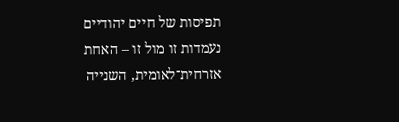תפיסות של חיים יהודיים נעמדות זו מול זו – האחת אזרחית־לאומית, השנייה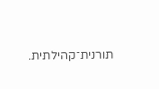תורנית־קהילתית.